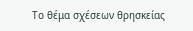Το θέμα σχέσεων θρησκείας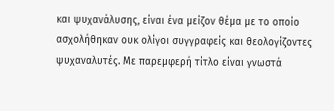και ψυχανάλυσης, είναι ένα μείζον θέμα με το οποίο ασχολήθηκαν ουκ ολίγοι συγγραφείς και θεολογίζοντες ψυχαναλυτές. Με παρεμφερή τίτλο είναι γνωστά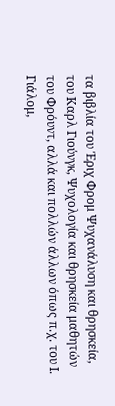τα βιβλία του Έριχ Φρομ Ψυχανάλυση και θρησκεία, του Καρλ Γιούνγκ, Ψυχολογία και θρησκεία μαθητών του Φρόυντ, αλλά και πολλών άλλων όπως π.χ. του Ι. Γιάλομ,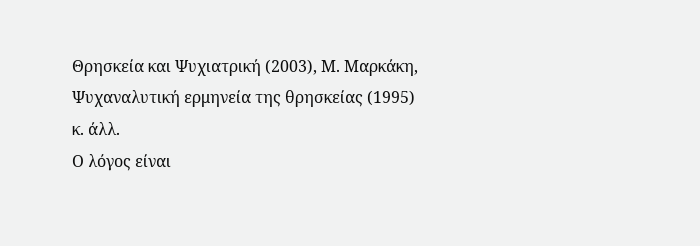Θρησκεία και Ψυχιατρική (2003), Μ. Μαρκάκη, Ψυχαναλυτική ερμηνεία της θρησκείας (1995) κ. άλλ.
Ο λόγος είναι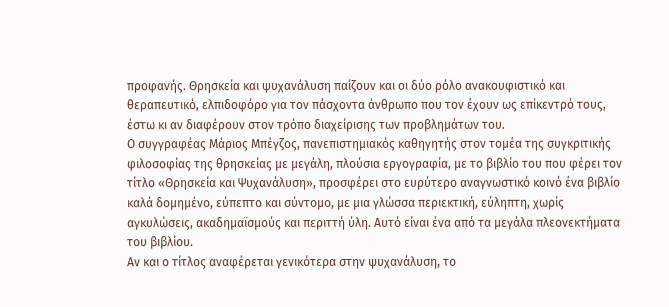προφανής. Θρησκεία και ψυχανάλυση παίζουν και οι δύο ρόλο ανακουφιστικό και θεραπευτικό, ελπιδοφόρο για τον πάσχοντα άνθρωπο που τον έχουν ως επίκεντρό τους, έστω κι αν διαφέρουν στον τρόπο διαχείρισης των προβλημάτων του.
Ο συγγραφέας Μάριος Μπέγζος, πανεπιστημιακός καθηγητής στον τομέα της συγκριτικής φιλοσοφίας της θρησκείας με μεγάλη, πλούσια εργογραφία, με το βιβλίο του που φέρει τον τίτλο «Θρησκεία και Ψυχανάλυση», προσφέρει στο ευρύτερο αναγνωστικό κοινό ένα βιβλίο καλά δομημένο, εύπεπτο και σύντομο, με μια γλώσσα περιεκτική, εύληπτη, χωρίς αγκυλώσεις, ακαδημαϊσμούς και περιττή ύλη. Αυτό είναι ένα από τα μεγάλα πλεονεκτήματα του βιβλίου.
Αν και ο τίτλος αναφέρεται γενικότερα στην ψυχανάλυση, το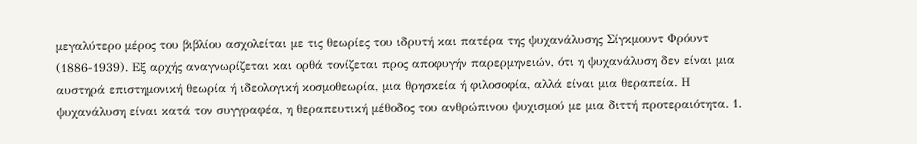μεγαλύτερο μέρος του βιβλίου ασχολείται με τις θεωρίες του ιδρυτή και πατέρα της ψυχανάλυσης Σίγκμουντ Φρόυντ (1886-1939). Εξ αρχής αναγνωρίζεται και ορθά τονίζεται προς αποφυγήν παρερμηνειών, ότι η ψυχανάλυση δεν είναι μια αυστηρά επιστημονική θεωρία ή ιδεολογική κοσμοθεωρία, μια θρησκεία ή φιλοσοφία, αλλά είναι μια θεραπεία. Η ψυχανάλυση είναι κατά τον συγγραφέα, η θεραπευτική μέθοδος του ανθρώπινου ψυχισμού με μια διττή προτεραιότητα. 1.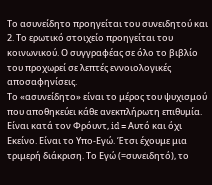Το ασυνείδητο προηγείται του συνειδητού και 2. Το ερωτικό στοιχείο προηγείται του κοινωνικού. Ο συγγραφέας σε όλο το βιβλίο του προχωρεί σε λεπτές εννοιολογικές αποσαφηνίσεις.
Το «ασυνείδητο» είναι το μέρος του ψυχισμού που αποθηκεύει κάθε ανεκπλήρωτη επιθυμία. Είναι κατά τον Φρόυντ, id = Αυτό και όχι Εκείνο. Είναι το Υπο-Εγώ. Έτσι έχουμε μια τριμερή διάκριση. Το Εγώ (=συνειδητό), το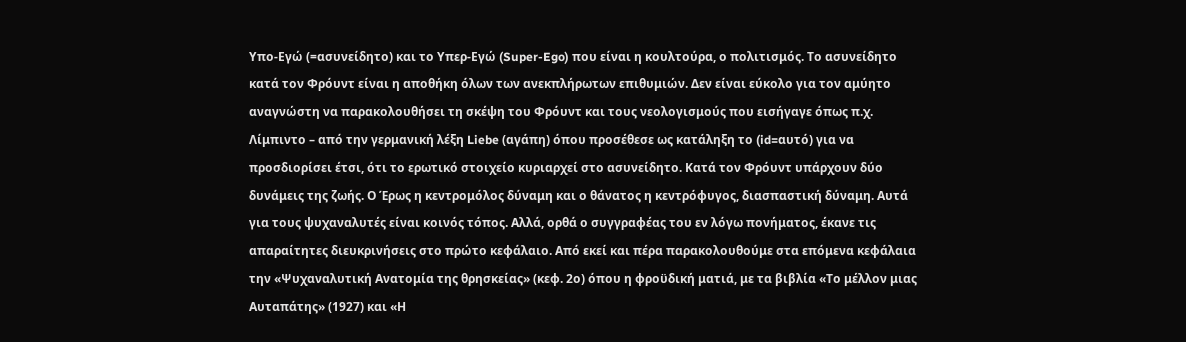Υπο-Εγώ (=ασυνείδητο) και το Υπερ-Εγώ (Super-Ego) που είναι η κουλτούρα, ο πολιτισμός. Το ασυνείδητο κατά τον Φρόυντ είναι η αποθήκη όλων των ανεκπλήρωτων επιθυμιών. Δεν είναι εύκολο για τον αμύητο αναγνώστη να παρακολουθήσει τη σκέψη του Φρόυντ και τους νεολογισμούς που εισήγαγε όπως π.χ. Λίμπιντο – από την γερμανική λέξη Liebe (αγάπη) όπου προσέθεσε ως κατάληξη το (id=αυτό) για να προσδιορίσει έτσι, ότι το ερωτικό στοιχείο κυριαρχεί στο ασυνείδητο. Κατά τον Φρόυντ υπάρχουν δύο δυνάμεις της ζωής. Ο Έρως η κεντρομόλος δύναμη και ο θάνατος η κεντρόφυγος, διασπαστική δύναμη. Αυτά για τους ψυχαναλυτές είναι κοινός τόπος. Αλλά, ορθά ο συγγραφέας του εν λόγω πονήματος, έκανε τις απαραίτητες διευκρινήσεις στο πρώτο κεφάλαιο. Από εκεί και πέρα παρακολουθούμε στα επόμενα κεφάλαια την «Ψυχαναλυτική Ανατομία της θρησκείας» (κεφ. 2ο) όπου η φροϋδική ματιά, με τα βιβλία «Το μέλλον μιας Αυταπάτης» (1927) και «Η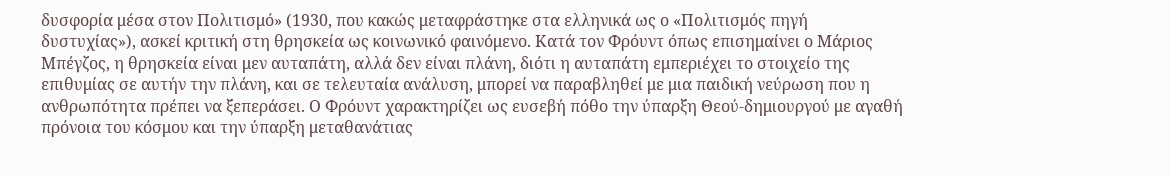δυσφορία μέσα στον Πολιτισμό» (1930, που κακώς μεταφράστηκε στα ελληνικά ως ο «Πολιτισμός πηγή δυστυχίας»), ασκεί κριτική στη θρησκεία ως κοινωνικό φαινόμενο. Κατά τον Φρόυντ όπως επισημαίνει ο Μάριος Μπέγζος, η θρησκεία είναι μεν αυταπάτη, αλλά δεν είναι πλάνη, διότι η αυταπάτη εμπεριέχει το στοιχείο της επιθυμίας σε αυτήν την πλάνη, και σε τελευταία ανάλυση, μπορεί να παραβληθεί με μια παιδική νεύρωση που η ανθρωπότητα πρέπει να ξεπεράσει. Ο Φρόυντ χαρακτηρίζει ως ευσεβή πόθο την ύπαρξη Θεού-δημιουργού με αγαθή πρόνοια του κόσμου και την ύπαρξη μεταθανάτιας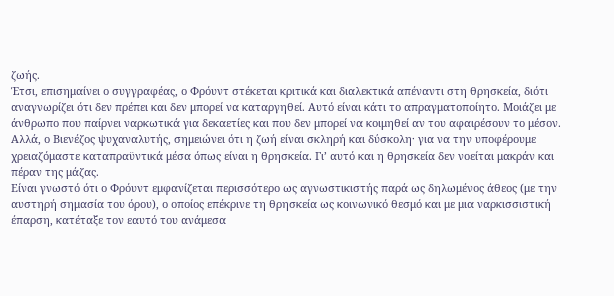ζωής.
Έτσι, επισημαίνει ο συγγραφέας, ο Φρόυντ στέκεται κριτικά και διαλεκτικά απέναντι στη θρησκεία, διότι αναγνωρίζει ότι δεν πρέπει και δεν μπορεί να καταργηθεί. Αυτό είναι κάτι το απραγματοποίητο. Μοιάζει με άνθρωπο που παίρνει ναρκωτικά για δεκαετίες και που δεν μπορεί να κοιμηθεί αν του αφαιρέσουν το μέσον. Αλλά, ο Βιενέζος ψυχαναλυτής, σημειώνει ότι η ζωή είναι σκληρή και δύσκολη· για να την υποφέρουμε χρειαζόμαστε καταπραϋντικά μέσα όπως είναι η θρησκεία. Γι’ αυτό και η θρησκεία δεν νοείται μακράν και πέραν της μάζας.
Είναι γνωστό ότι ο Φρόυντ εμφανίζεται περισσότερο ως αγνωστικιστής παρά ως δηλωμένος άθεος (με την αυστηρή σημασία του όρου), ο οποίος επέκρινε τη θρησκεία ως κοινωνικό θεσμό και με μια ναρκισσιστική έπαρση, κατέταξε τον εαυτό του ανάμεσα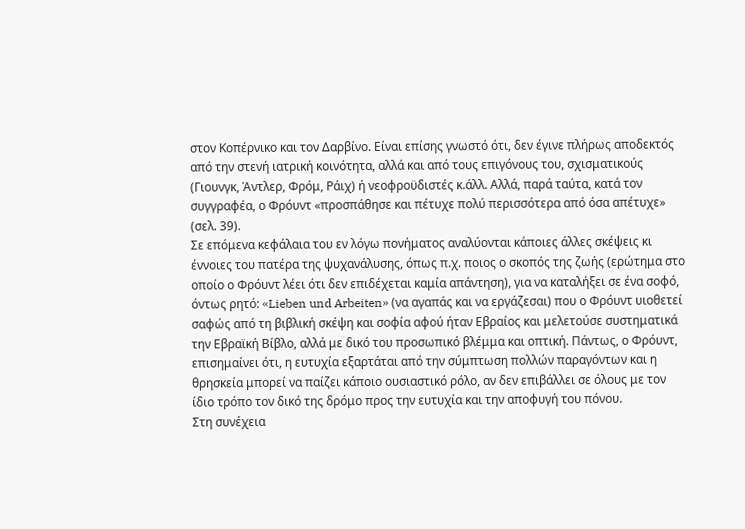στον Κοπέρνικο και τον Δαρβίνο. Είναι επίσης γνωστό ότι, δεν έγινε πλήρως αποδεκτός από την στενή ιατρική κοινότητα, αλλά και από τους επιγόνους του, σχισματικούς (Γιουνγκ, Άντλερ, Φρόμ, Ράιχ) ή νεοφροϋδιστές κ.άλλ. Αλλά, παρά ταύτα, κατά τον συγγραφέα, ο Φρόυντ «προσπάθησε και πέτυχε πολύ περισσότερα από όσα απέτυχε» (σελ. 39).
Σε επόμενα κεφάλαια του εν λόγω πονήματος αναλύονται κάποιες άλλες σκέψεις κι έννοιες του πατέρα της ψυχανάλυσης, όπως π.χ. ποιος ο σκοπός της ζωής (ερώτημα στο οποίο ο Φρόυντ λέει ότι δεν επιδέχεται καμία απάντηση), για να καταλήξει σε ένα σοφό, όντως ρητό: «Lieben und Arbeiten» (να αγαπάς και να εργάζεσαι) που ο Φρόυντ υιοθετεί σαφώς από τη βιβλική σκέψη και σοφία αφού ήταν Εβραίος και μελετούσε συστηματικά την Εβραϊκή Βίβλο, αλλά με δικό του προσωπικό βλέμμα και οπτική. Πάντως, ο Φρόυντ, επισημαίνει ότι, η ευτυχία εξαρτάται από την σύμπτωση πολλών παραγόντων και η θρησκεία μπορεί να παίζει κάποιο ουσιαστικό ρόλο, αν δεν επιβάλλει σε όλους με τον ίδιο τρόπο τον δικό της δρόμο προς την ευτυχία και την αποφυγή του πόνου.
Στη συνέχεια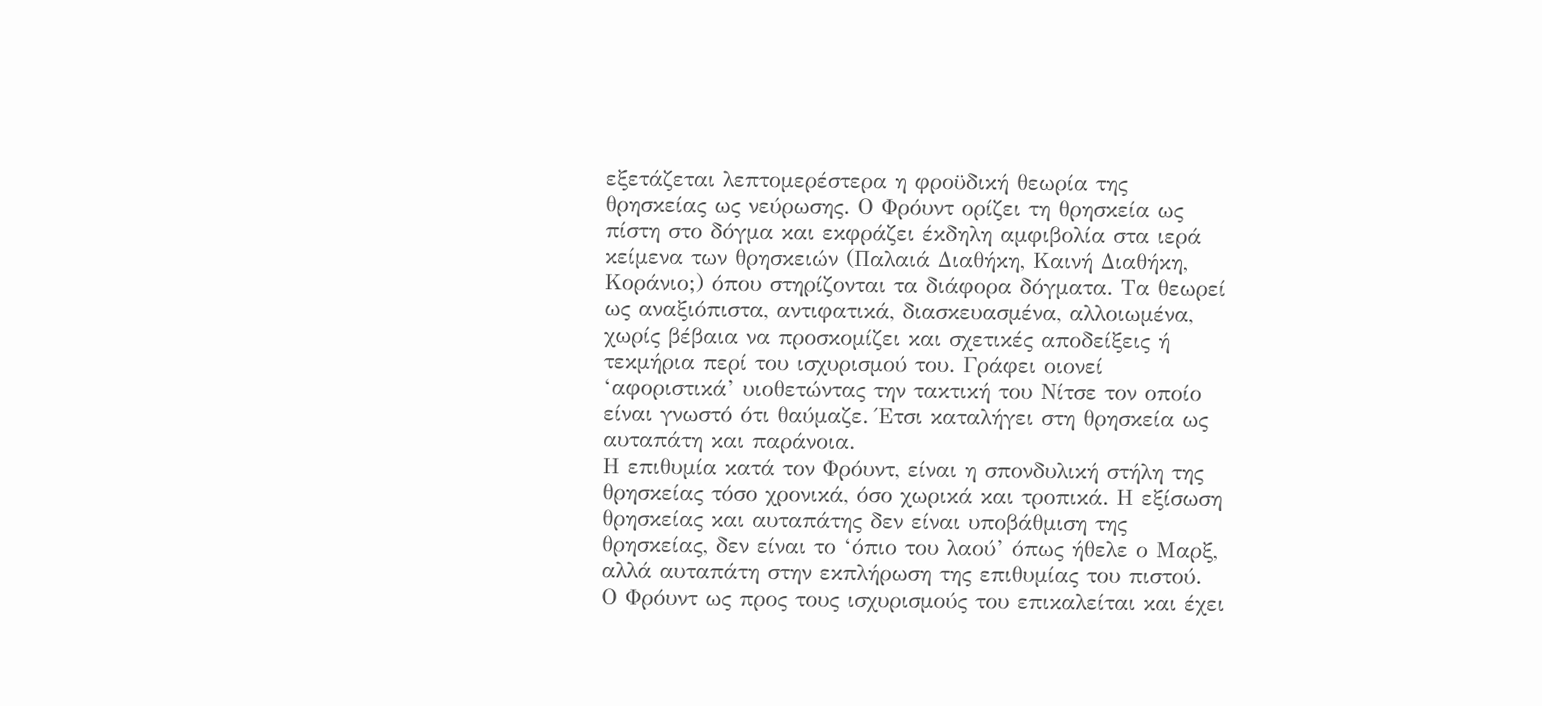εξετάζεται λεπτομερέστερα η φροϋδική θεωρία της θρησκείας ως νεύρωσης. Ο Φρόυντ ορίζει τη θρησκεία ως πίστη στο δόγμα και εκφράζει έκδηλη αμφιβολία στα ιερά κείμενα των θρησκειών (Παλαιά Διαθήκη, Καινή Διαθήκη, Κοράνιο;) όπου στηρίζονται τα διάφορα δόγματα. Τα θεωρεί ως αναξιόπιστα, αντιφατικά, διασκευασμένα, αλλοιωμένα, χωρίς βέβαια να προσκομίζει και σχετικές αποδείξεις ή τεκμήρια περί του ισχυρισμού του. Γράφει οιονεί ‘αφοριστικά’ υιοθετώντας την τακτική του Νίτσε τον οποίο είναι γνωστό ότι θαύμαζε. Έτσι καταλήγει στη θρησκεία ως αυταπάτη και παράνοια.
Η επιθυμία κατά τον Φρόυντ, είναι η σπονδυλική στήλη της θρησκείας τόσο χρονικά, όσο χωρικά και τροπικά. Η εξίσωση θρησκείας και αυταπάτης δεν είναι υποβάθμιση της θρησκείας, δεν είναι το ‘όπιο του λαού’ όπως ήθελε ο Μαρξ, αλλά αυταπάτη στην εκπλήρωση της επιθυμίας του πιστού. Ο Φρόυντ ως προς τους ισχυρισμούς του επικαλείται και έχει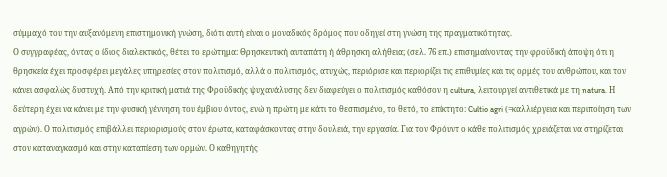σύμμαχό του την αυξανόμενη επιστημονική γνώση, διότι αυτή είναι ο μοναδικός δρόμος που οδηγεί στη γνώση της πραγματικότητας.
Ο συγγραφέας, όντας ο ίδιος διαλεκτικός, θέτει το ερώτημα: Θρησκευτική αυταπάτη ή άθρησκη αλήθεια; (σελ. 76 επ.) επισημαίνοντας την φροϋδική άποψη ότι η θρησκεία έχει προσφέρει μεγάλες υπηρεσίες στον πολιτισμό, αλλά ο πολιτισμός, ατυχώς, περιόρισε και περιορίζει τις επιθυμίες και τις ορμές του ανθρώπου, και τον κάνει ασφαλώς δυστυχή. Από την κριτική ματιά της Φροϋδικής ψυχανάλυσης δεν διαφεύγει ο πολιτισμός καθόσον η cultura, λειτουργεί αντιθετικά με τη natura. Η δεύτερη έχει να κάνει με την φυσική γέννηση του έμβιου όντος, ενώ η πρώτη με κάτι το θεσπισμένο, το θετό, το επίκτητο: Cultio agri (=καλλιέργεια και περιποίηση των αγρών). Ο πολιτισμός επιβάλλει περιορισμούς στον έρωτα, καταφάσκοντας στην δουλειά, την εργασία. Για τον Φρόυντ ο κάθε πολιτισμός χρειάζεται να στηρίζεται στον καταναγκασμό και στην καταπίεση των ορμών. Ο καθηγητής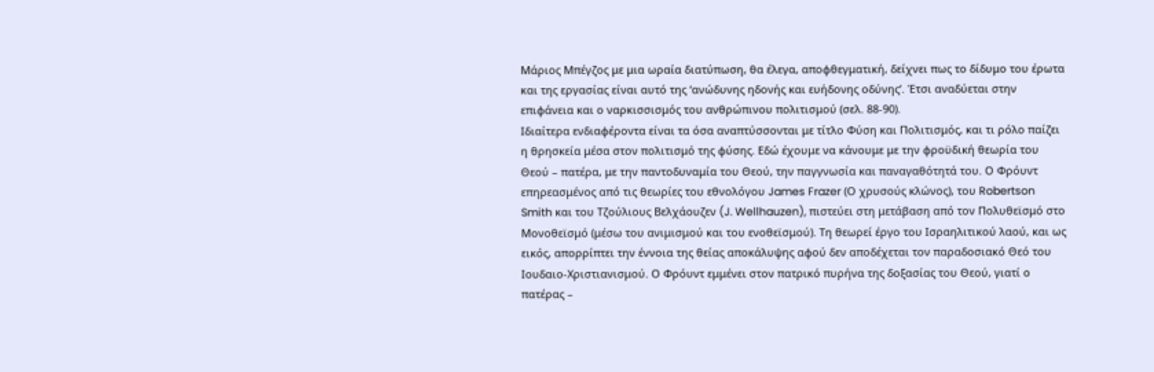Μάριος Μπέγζος με μια ωραία διατύπωση, θα έλεγα, αποφθεγματική, δείχνει πως το δίδυμο του έρωτα και της εργασίας είναι αυτό της ‘ανώδυνης ηδονής και ευήδονης οδύνης’. Έτσι αναδύεται στην επιφάνεια και ο ναρκισσισμός του ανθρώπινου πολιτισμού (σελ. 88-90).
Ιδιαίτερα ενδιαφέροντα είναι τα όσα αναπτύσσονται με τίτλο Φύση και Πολιτισμός, και τι ρόλο παίζει η θρησκεία μέσα στον πολιτισμό της φύσης. Εδώ έχουμε να κάνουμε με την φροϋδική θεωρία του Θεού – πατέρα, με την παντοδυναμία του Θεού, την παγγνωσία και παναγαθότητά του. Ο Φρόυντ επηρεασμένος από τις θεωρίες του εθνολόγου James Frazer (Ο χρυσούς κλώνος), του Robertson Smith και του Τζούλιους Βελχάουζεν (J. Wellhauzen), πιστεύει στη μετάβαση από τον Πολυθεϊσμό στο Μονοθεϊσμό (μέσω του ανιμισμού και του ενοθεϊσμού). Tη θεωρεί έργο του Ισραηλιτικού λαού, και ως εικός, απορρίπτει την έννοια της θείας αποκάλυψης αφού δεν αποδέχεται τον παραδοσιακό Θεό του Ιουδαιο-Χριστιανισμού. Ο Φρόυντ εμμένει στον πατρικό πυρήνα της δοξασίας του Θεού, γιατί ο πατέρας –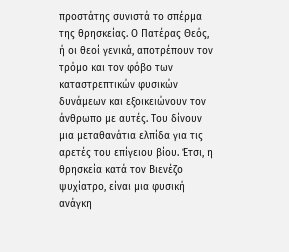προστάτης συνιστά το σπέρμα της θρησκείας. Ο Πατέρας Θεός, ή οι θεοί γενικά, αποτρέπουν τον τρόμο και τον φόβο των καταστρεπτικών φυσικών δυνάμεων και εξοικειώνουν τον άνθρωπο με αυτές. Του δίνουν μια μεταθανάτια ελπίδα για τις αρετές του επίγειου βίου. Έτσι, η θρησκεία κατά τον Βιενέζο ψυχίατρο, είναι μια φυσική ανάγκη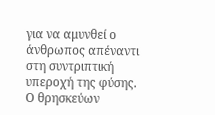για να αμυνθεί ο άνθρωπος απέναντι στη συντριπτική υπεροχή της φύσης.
Ο θρησκεύων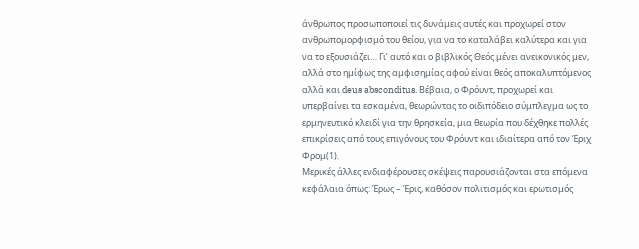άνθρωπος προσωποποιεί τις δυνάμεις αυτές και προχωρεί στον ανθρωπομορφισμό του θείου, για να το καταλάβει καλύτερα και για να το εξουσιάζει… Γι’ αυτό και ο βιβλικός Θεός μένει ανεικονικός μεν, αλλά στο ημίφως της αμφισημίας αφού είναι θεός αποκαλυπτόμενος αλλά και deus absconditus. Βέβαια, ο Φρόυντ, προχωρεί και υπερβαίνει τα εσκαμένα, θεωρώντας το οιδιπόδειο σύμπλεγμα ως το ερμηνευτικό κλειδί για την θρησκεία, μια θεωρία που δέχθηκε πολλές επικρίσεις από τους επιγόνους του Φρόυντ και ιδιαίτερα από τον Έριχ Φρομ(1).
Μερικές άλλες ενδιαφέρουσες σκέψεις παρουσιάζονται στα επόμενα κεφάλαια όπως: Έρως – Έρις, καθόσον πολιτισμός και ερωτισμός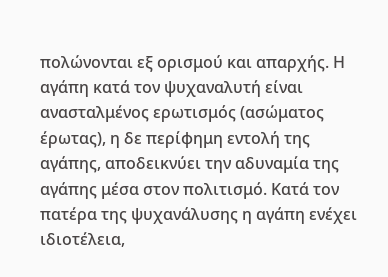πολώνονται εξ ορισμού και απαρχής. Η αγάπη κατά τον ψυχαναλυτή είναι ανασταλμένος ερωτισμός (ασώματος έρωτας), η δε περίφημη εντολή της αγάπης, αποδεικνύει την αδυναμία της αγάπης μέσα στον πολιτισμό. Κατά τον πατέρα της ψυχανάλυσης η αγάπη ενέχει ιδιοτέλεια,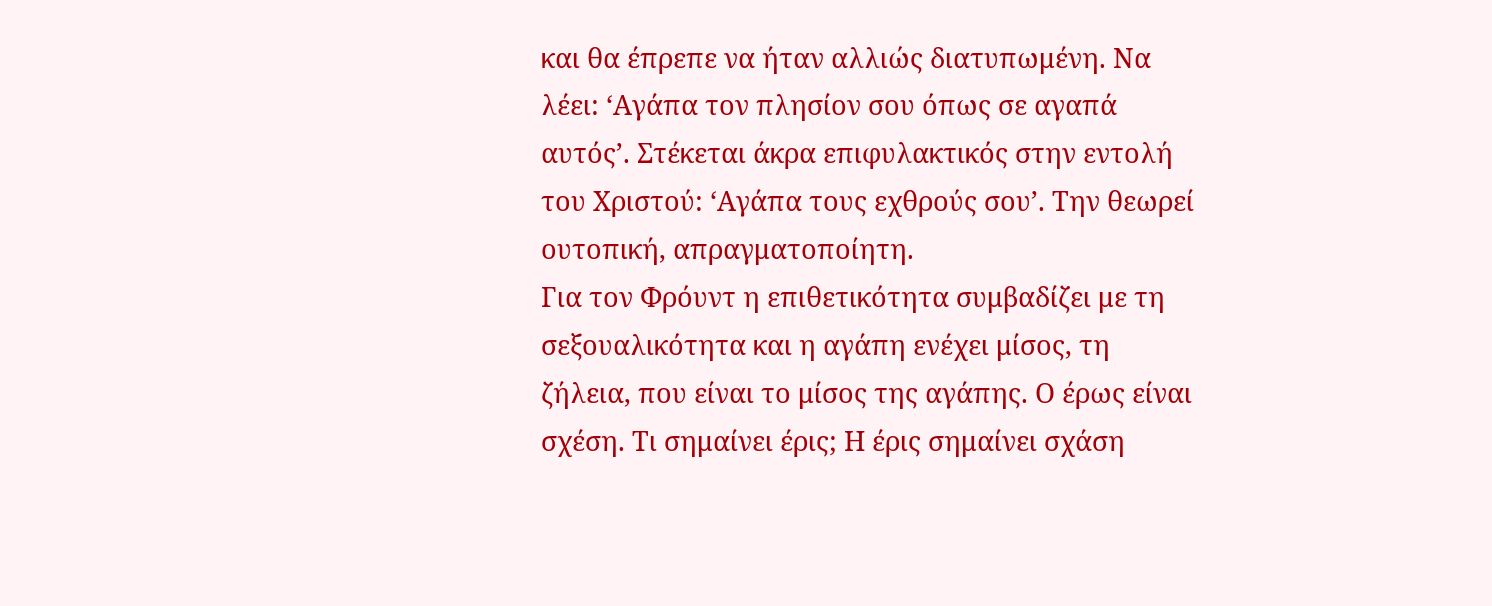και θα έπρεπε να ήταν αλλιώς διατυπωμένη. Να λέει: ‘Αγάπα τον πλησίον σου όπως σε αγαπά αυτός’. Στέκεται άκρα επιφυλακτικός στην εντολή του Χριστού: ‘Αγάπα τους εχθρούς σου’. Την θεωρεί ουτοπική, απραγματοποίητη.
Για τον Φρόυντ η επιθετικότητα συμβαδίζει με τη σεξουαλικότητα και η αγάπη ενέχει μίσος, τη ζήλεια, που είναι το μίσος της αγάπης. Ο έρως είναι σχέση. Τι σημαίνει έρις; Η έρις σημαίνει σχάση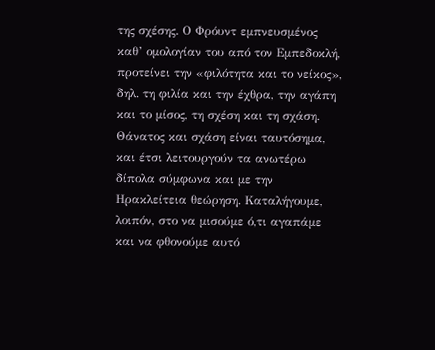της σχέσης. Ο Φρόυντ εμπνευσμένος καθ’ ομολογίαν του από τον Εμπεδοκλή, προτείνει την «φιλότητα και το νείκος», δηλ. τη φιλία και την έχθρα, την αγάπη και το μίσος, τη σχέση και τη σχάση. Θάνατος και σχάση είναι ταυτόσημα, και έτσι λειτουργούν τα ανωτέρω δίπολα σύμφωνα και με την Ηρακλείτεια θεώρηση. Καταλήγουμε, λοιπόν, στο να μισούμε ό,τι αγαπάμε και να φθονούμε αυτό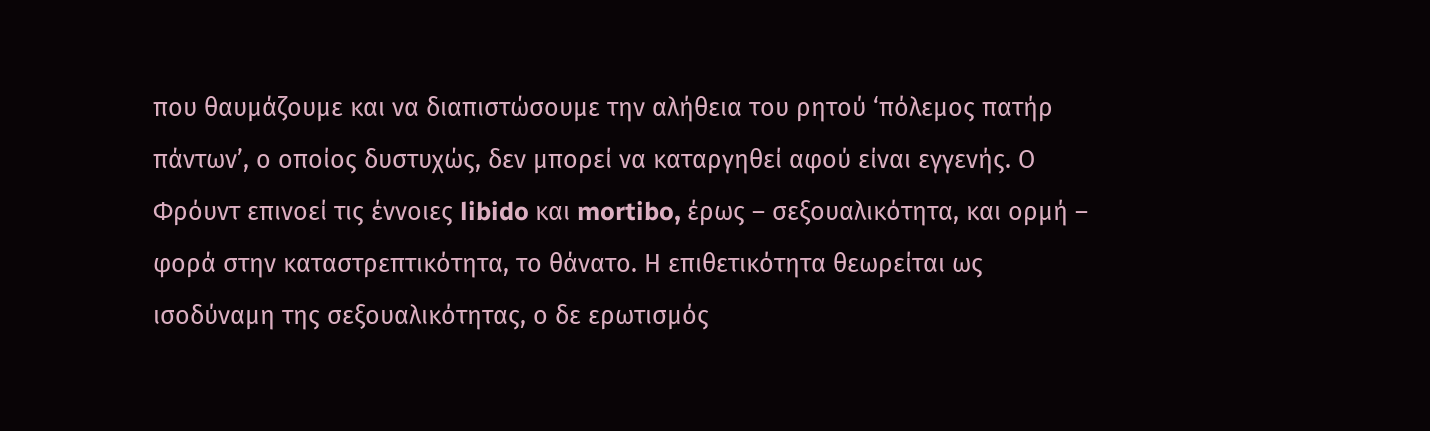που θαυμάζουμε και να διαπιστώσουμε την αλήθεια του ρητού ‘πόλεμος πατήρ πάντων’, ο οποίος δυστυχώς, δεν μπορεί να καταργηθεί αφού είναι εγγενής. Ο Φρόυντ επινοεί τις έννοιες libido και mortibo, έρως – σεξουαλικότητα, και ορμή – φορά στην καταστρεπτικότητα, το θάνατο. Η επιθετικότητα θεωρείται ως ισοδύναμη της σεξουαλικότητας, ο δε ερωτισμός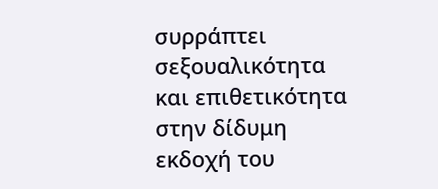συρράπτει σεξουαλικότητα και επιθετικότητα στην δίδυμη εκδοχή του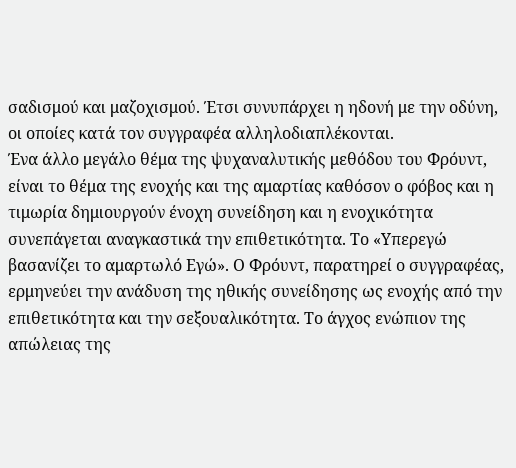σαδισμού και μαζοχισμού. Έτσι συνυπάρχει η ηδονή με την οδύνη, οι οποίες κατά τον συγγραφέα αλληλοδιαπλέκονται.
Ένα άλλο μεγάλο θέμα της ψυχαναλυτικής μεθόδου του Φρόυντ, είναι το θέμα της ενοχής και της αμαρτίας καθόσον ο φόβος και η τιμωρία δημιουργούν ένοχη συνείδηση και η ενοχικότητα συνεπάγεται αναγκαστικά την επιθετικότητα. Το «Υπερεγώ βασανίζει το αμαρτωλό Εγώ». Ο Φρόυντ, παρατηρεί ο συγγραφέας, ερμηνεύει την ανάδυση της ηθικής συνείδησης ως ενοχής από την επιθετικότητα και την σεξουαλικότητα. Το άγχος ενώπιον της απώλειας της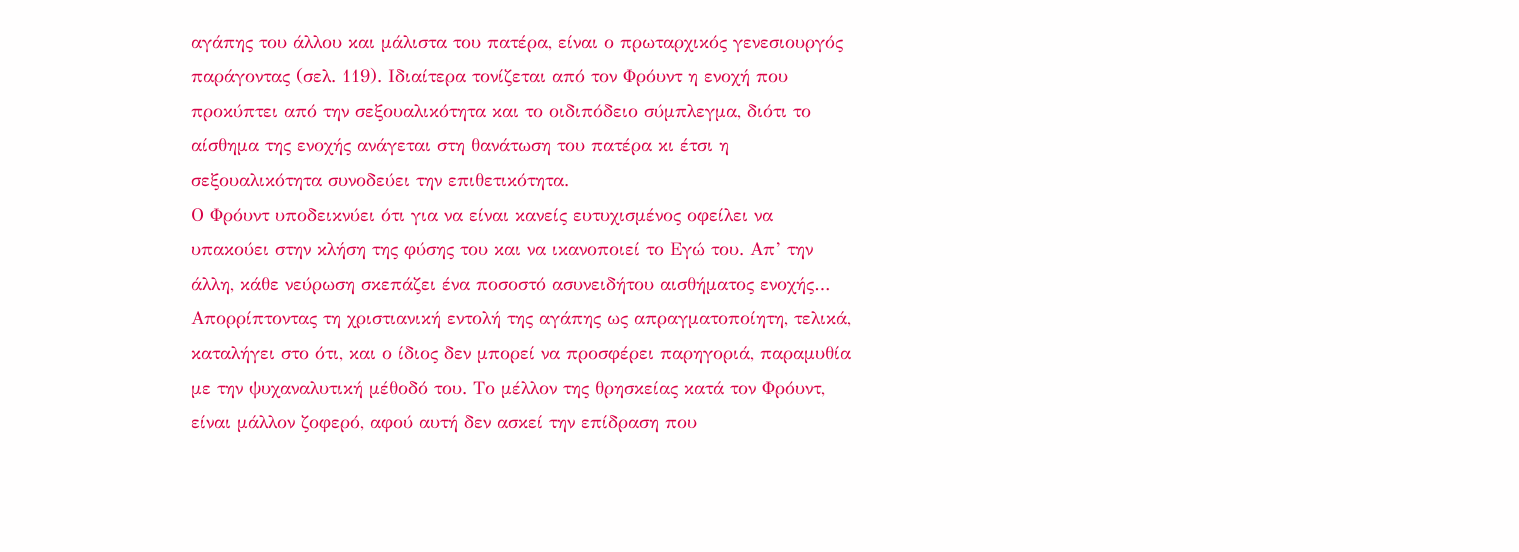αγάπης του άλλου και μάλιστα του πατέρα, είναι ο πρωταρχικός γενεσιουργός παράγοντας (σελ. 119). Ιδιαίτερα τονίζεται από τον Φρόυντ η ενοχή που προκύπτει από την σεξουαλικότητα και το οιδιπόδειο σύμπλεγμα, διότι το αίσθημα της ενοχής ανάγεται στη θανάτωση του πατέρα κι έτσι η σεξουαλικότητα συνοδεύει την επιθετικότητα.
Ο Φρόυντ υποδεικνύει ότι για να είναι κανείς ευτυχισμένος οφείλει να υπακούει στην κλήση της φύσης του και να ικανοποιεί το Εγώ του. Απ’ την άλλη, κάθε νεύρωση σκεπάζει ένα ποσοστό ασυνειδήτου αισθήματος ενοχής…
Απορρίπτοντας τη χριστιανική εντολή της αγάπης ως απραγματοποίητη, τελικά, καταλήγει στο ότι, και ο ίδιος δεν μπορεί να προσφέρει παρηγοριά, παραμυθία με την ψυχαναλυτική μέθοδό του. Το μέλλον της θρησκείας κατά τον Φρόυντ, είναι μάλλον ζοφερό, αφού αυτή δεν ασκεί την επίδραση που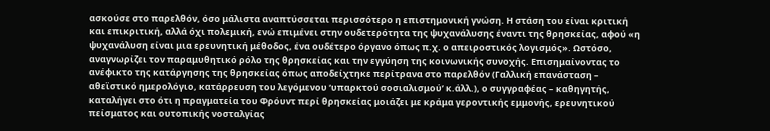ασκούσε στο παρελθόν, όσο μάλιστα αναπτύσσεται περισσότερο η επιστημονική γνώση. Η στάση του είναι κριτική και επικριτική, αλλά όχι πολεμική, ενώ επιμένει στην ουδετερότητα της ψυχανάλυσης έναντι της θρησκείας, αφού «η ψυχανάλυση είναι μια ερευνητική μέθοδος, ένα ουδέτερο όργανο όπως π.χ. ο απειροστικός λογισμός». Ωστόσο, αναγνωρίζει τον παραμυθητικό ρόλο της θρησκείας και την εγγύηση της κοινωνικής συνοχής. Επισημαίνοντας το ανέφικτο της κατάργησης της θρησκείας όπως αποδείχτηκε περίτρανα στο παρελθόν (Γαλλική επανάσταση – αθεϊστικό ημερολόγιο, κατάρρευση του λεγόμενου ‘υπαρκτού σοσιαλισμού’ κ.άλλ.), ο συγγραφέας – καθηγητής, καταλήγει στο ότι η πραγματεία του Φρόυντ περί θρησκείας μοιάζει με κράμα γεροντικής εμμονής, ερευνητικού πείσματος και ουτοπικής νοσταλγίας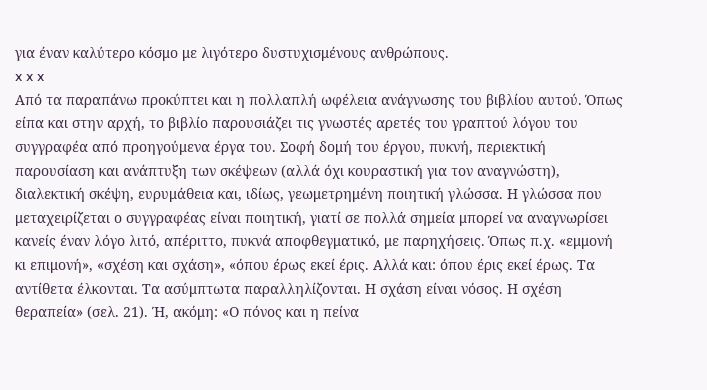για έναν καλύτερο κόσμο με λιγότερο δυστυχισμένους ανθρώπους.
x x x
Από τα παραπάνω προκύπτει και η πολλαπλή ωφέλεια ανάγνωσης του βιβλίου αυτού. Όπως είπα και στην αρχή, το βιβλίο παρουσιάζει τις γνωστές αρετές του γραπτού λόγου του συγγραφέα από προηγούμενα έργα του. Σοφή δομή του έργου, πυκνή, περιεκτική παρουσίαση και ανάπτυξη των σκέψεων (αλλά όχι κουραστική για τον αναγνώστη), διαλεκτική σκέψη, ευρυμάθεια και, ιδίως, γεωμετρημένη ποιητική γλώσσα. Η γλώσσα που μεταχειρίζεται ο συγγραφέας είναι ποιητική, γιατί σε πολλά σημεία μπορεί να αναγνωρίσει κανείς έναν λόγο λιτό, απέριττο, πυκνά αποφθεγματικό, με παρηχήσεις. Όπως π.χ. «εμμονή κι επιμονή», «σχέση και σχάση», «όπου έρως εκεί έρις. Αλλά και: όπου έρις εκεί έρως. Τα αντίθετα έλκονται. Τα ασύμπτωτα παραλληλίζονται. Η σχάση είναι νόσος. Η σχέση θεραπεία» (σελ. 21). Ή, ακόμη: «Ο πόνος και η πείνα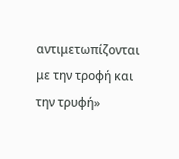αντιμετωπίζονται με την τροφή και την τρυφή»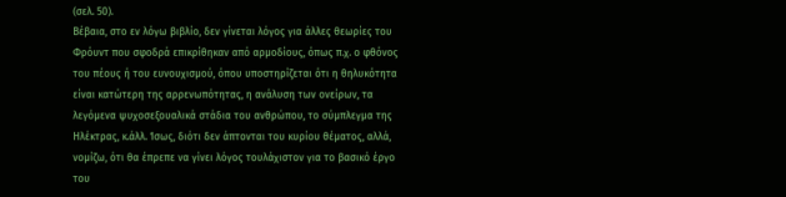(σελ. 50).
Βέβαια, στο εν λόγω βιβλίο, δεν γίνεται λόγος για άλλες θεωρίες του Φρόυντ που σφοδρά επικρίθηκαν από αρμοδίους, όπως π.χ. ο φθόνος του πέους ή του ευνουχισμού, όπου υποστηρίζεται ότι η θηλυκότητα είναι κατώτερη της αρρενωπότητας, η ανάλυση των ονείρων, τα λεγόμενα ψυχοσεξουαλικά στάδια του ανθρώπου, το σύμπλεγμα της Ηλέκτρας, κ.άλλ. Ίσως, διότι δεν άπτονται του κυρίου θέματος, αλλά, νομίζω, ότι θα έπρεπε να γίνει λόγος τουλάχιστον για το βασικό έργο του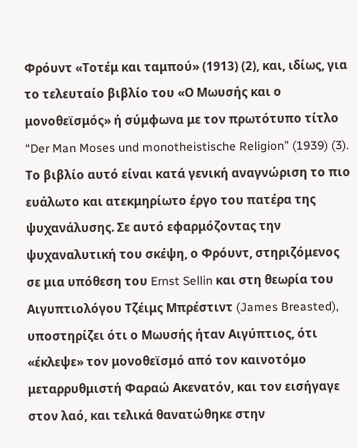Φρόυντ «Τοτέμ και ταμπού» (1913) (2), και, ιδίως, για το τελευταίο βιβλίο του «Ο Μωυσής και ο μονοθεϊσμός» ή σύμφωνα με τον πρωτότυπο τίτλο “Der Man Moses und monotheistische Religion” (1939) (3). Το βιβλίο αυτό είναι κατά γενική αναγνώριση το πιο ευάλωτο και ατεκμηρίωτο έργο του πατέρα της ψυχανάλυσης. Σε αυτό εφαρμόζοντας την ψυχαναλυτική του σκέψη, ο Φρόυντ, στηριζόμενος σε μια υπόθεση του Ernst Sellin και στη θεωρία του Αιγυπτιολόγου Τζέιμς Μπρέστιντ (James Breasted), υποστηρίζει ότι ο Μωυσής ήταν Αιγύπτιος, ότι «έκλεψε» τον μονοθεϊσμό από τον καινοτόμο μεταρρυθμιστή Φαραώ Ακενατόν, και τον εισήγαγε στον λαό, και τελικά θανατώθηκε στην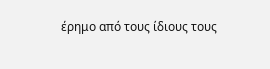έρημο από τους ίδιους τους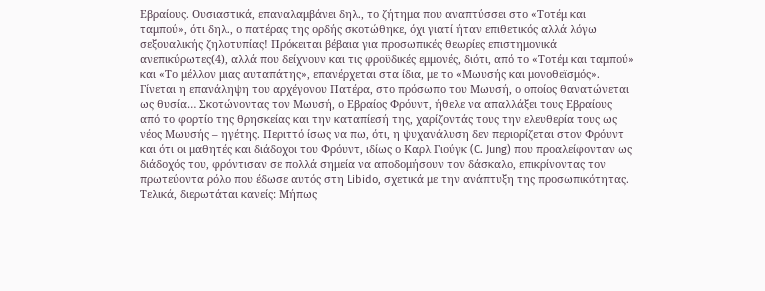Εβραίους. Ουσιαστικά, επαναλαμβάνει δηλ., το ζήτημα που αναπτύσσει στο «Τοτέμ και ταμπού», ότι δηλ., ο πατέρας της ορδής σκοτώθηκε, όχι γιατί ήταν επιθετικός αλλά λόγω σεξουαλικής ζηλοτυπίας! Πρόκειται βέβαια για προσωπικές θεωρίες επιστημονικά ανεπικύρωτες(4), αλλά που δείχνουν και τις φροϋδικές εμμονές, διότι, από το «Τοτέμ και ταμπού» και «Το μέλλον μιας αυταπάτης», επανέρχεται στα ίδια, με το «Μωυσής και μονοθεϊσμός». Γίνεται η επανάληψη του αρχέγονου Πατέρα, στο πρόσωπο του Μωυσή, ο οποίος θανατώνεται ως θυσία… Σκοτώνοντας τον Μωυσή, ο Εβραίος Φρόυντ, ήθελε να απαλλάξει τους Εβραίους από το φορτίο της θρησκείας και την καταπίεσή της, χαρίζοντάς τους την ελευθερία τους ως νέος Μωυσής – ηγέτης. Περιττό ίσως να πω, ότι, η ψυχανάλυση δεν περιορίζεται στον Φρόυντ και ότι οι μαθητές και διάδοχοι του Φρόυντ, ιδίως ο Καρλ Γιούγκ (C. Jung) που προαλείφονταν ως διάδοχός του, φρόντισαν σε πολλά σημεία να αποδομήσουν τον δάσκαλο, επικρίνοντας τον πρωτεύοντα ρόλο που έδωσε αυτός στη Libido, σχετικά με την ανάπτυξη της προσωπικότητας. Τελικά, διερωτάται κανείς: Μήπως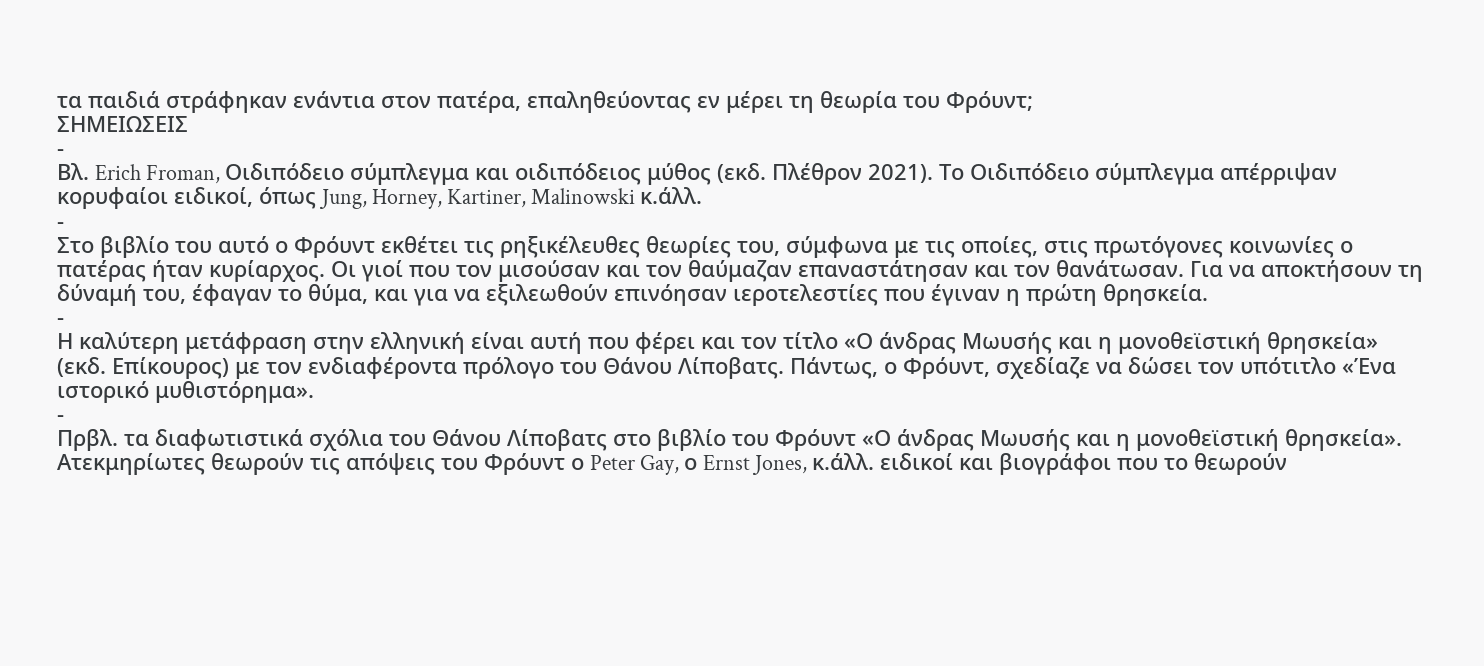τα παιδιά στράφηκαν ενάντια στον πατέρα, επαληθεύοντας εν μέρει τη θεωρία του Φρόυντ;
ΣΗΜΕΙΩΣΕΙΣ
-
Βλ. Erich Froman, Οιδιπόδειο σύμπλεγμα και οιδιπόδειος μύθος (εκδ. Πλέθρον 2021). Το Οιδιπόδειο σύμπλεγμα απέρριψαν κορυφαίοι ειδικοί, όπως Jung, Horney, Kartiner, Malinowski κ.άλλ.
-
Στο βιβλίο του αυτό ο Φρόυντ εκθέτει τις ρηξικέλευθες θεωρίες του, σύμφωνα με τις οποίες, στις πρωτόγονες κοινωνίες ο πατέρας ήταν κυρίαρχος. Οι γιοί που τον μισούσαν και τον θαύμαζαν επαναστάτησαν και τον θανάτωσαν. Για να αποκτήσουν τη δύναμή του, έφαγαν το θύμα, και για να εξιλεωθούν επινόησαν ιεροτελεστίες που έγιναν η πρώτη θρησκεία.
-
Η καλύτερη μετάφραση στην ελληνική είναι αυτή που φέρει και τον τίτλο «Ο άνδρας Μωυσής και η μονοθεϊστική θρησκεία» (εκδ. Επίκουρος) με τον ενδιαφέροντα πρόλογο του Θάνου Λίποβατς. Πάντως, ο Φρόυντ, σχεδίαζε να δώσει τον υπότιτλο «Ένα ιστορικό μυθιστόρημα».
-
Πρβλ. τα διαφωτιστικά σχόλια του Θάνου Λίποβατς στο βιβλίο του Φρόυντ «Ο άνδρας Μωυσής και η μονοθεϊστική θρησκεία». Ατεκμηρίωτες θεωρούν τις απόψεις του Φρόυντ ο Peter Gay, ο Ernst Jones, κ.άλλ. ειδικοί και βιογράφοι που το θεωρούν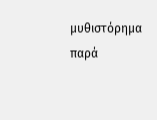μυθιστόρημα παρά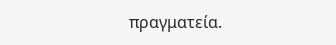πραγματεία.